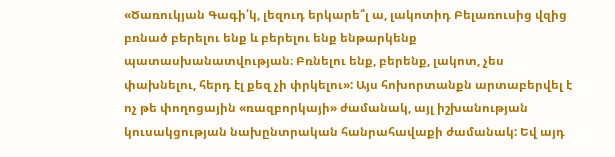«Ծառուկյան Գագի՛կ, լեզուդ երկարե՞լ ա, լակոտիդ Բելառուսից վզից բռնած բերելու ենք և բերելու ենք ենթարկենք պատասխանատվության։ Բռնելու ենք, բերենք, լակոտ, չես փախնելու, հերդ էլ քեզ չի փրկելու»: Այս հոխորտանքն արտաբերվել է ոչ թե փողոցային «ռազբորկայի» ժամանակ, այլ իշխանության կուսակցության նախընտրական հանրահավաքի ժամանակ: Եվ այդ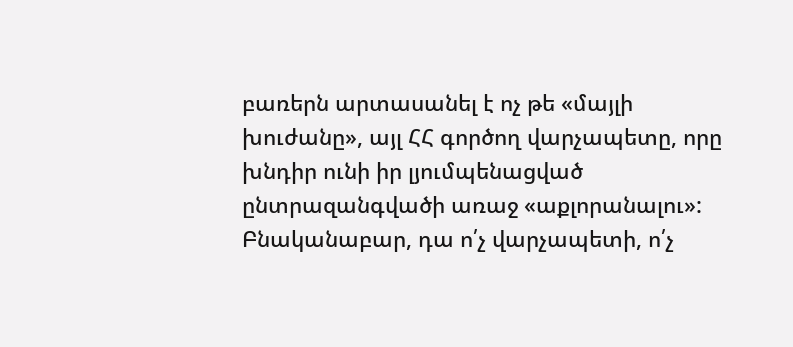բառերն արտասանել է ոչ թե «մայլի խուժանը», այլ ՀՀ գործող վարչապետը, որը խնդիր ունի իր լյումպենացված ընտրազանգվածի առաջ «աքլորանալու»:
Բնականաբար, դա ո՛չ վարչապետի, ո՛չ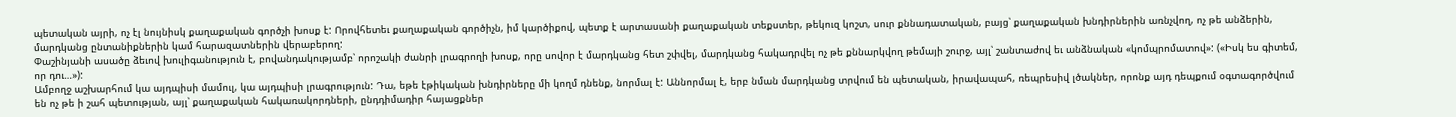պետական այրի, ոչ էլ նույնիսկ քաղաքական գործչի խոսք է: Որովհետեւ քաղաքական գործիչն, իմ կարծիքով, պետք է արտասանի քաղաքական տեքստեր, թեկուզ կոշտ, սուր քննադատական, բայց՝ քաղաքական խնդիրներին առնչվող, ոչ թե անձերին, մարդկանց ընտանիքներին կամ հարազատներին վերաբերող:
Փաշինյանի ասածը ձեւով խուլիգանություն է, բովանդակությամբ՝ որոշակի ժանրի լրագրողի խոսք, որը սովոր է մարդկանց հետ շփվել, մարդկանց հակադրվել ոչ թե քննարկվող թեմայի շուրջ, այլ՝ շանտաժով եւ անձնական «կոմպրոմատով»: («Իսկ ես գիտեմ, որ դու…»):
Ամբողջ աշխարհում կա այդպիսի մամուլ, կա այդպիսի լրագրություն: Դա, եթե էթիկական խնդիրները մի կողմ դնենք, նորմալ է: Աննորմալ է, երբ նման մարդկանց տրվում են պետական, իրավապահ, ռեպրեսիվ լծակներ, որոնք այդ դեպքում օգտագործվում են ոչ թե ի շահ պետության, այլ՝ քաղաքական հակառակորդների, ընդդիմադիր հայացքներ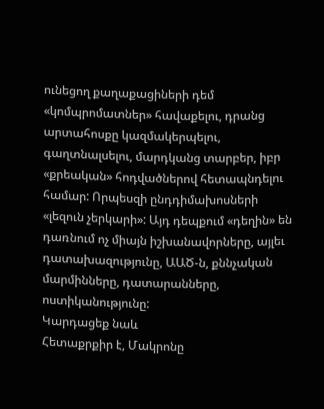ունեցող քաղաքացիների դեմ «կոմպրոմատներ» հավաքելու, դրանց արտահոսքը կազմակերպելու, գաղտնալսելու, մարդկանց տարբեր, իբր «քրեական» հոդվածներով հետապնդելու համար: Որպեսզի ընդդիմախոսների «լեզուն չերկարի»: Այդ դեպքում «դեղին» են դառնում ոչ միայն իշխանավորները, այլեւ դատախազությունը, ԱԱԾ-ն, քննչական մարմինները, դատարանները, ոստիկանությունը:
Կարդացեք նաև
Հետաքրքիր է, Մակրոնը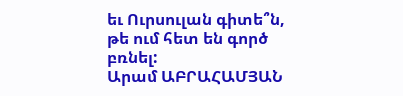եւ Ուրսուլան գիտե՞ն, թե ում հետ են գործ բռնել:
Արամ ԱԲՐԱՀԱՄՅԱՆ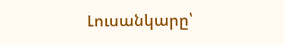Լուսանկարը՝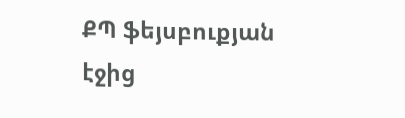ՔՊ ֆեյսբուքյան էջից